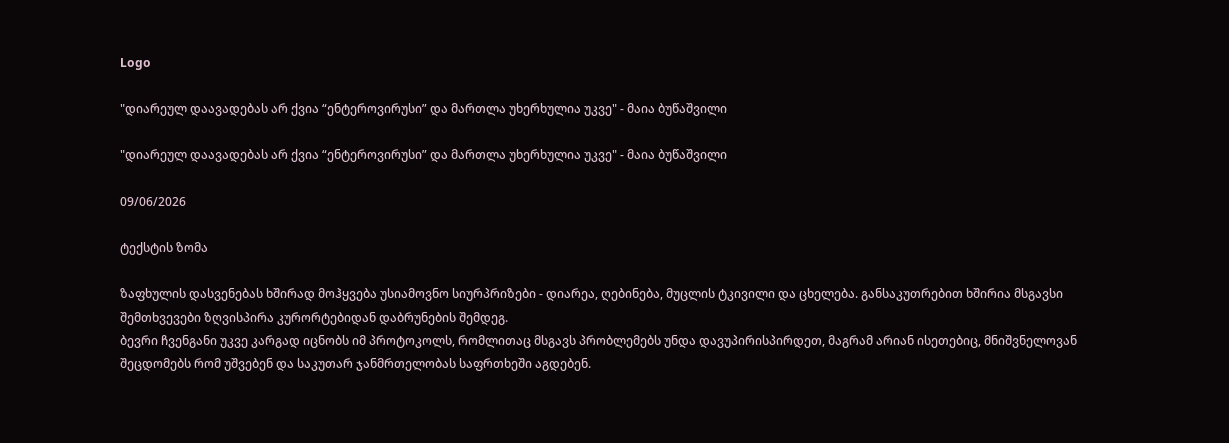Logo

"დიარეულ დაავადებას არ ქვია “ენტეროვირუსი” და მართლა უხერხულია უკვე" - მაია ბუწაშვილი

"დიარეულ დაავადებას არ ქვია “ენტეროვირუსი” და მართლა უხერხულია უკვე" - მაია ბუწაშვილი

09/06/2026

ტექსტის ზომა

ზაფხულის დასვენებას ხშირად მოჰყვება უსიამოვნო სიურპრიზები - დიარეა, ღებინება, მუცლის ტკივილი და ცხელება. განსაკუთრებით ხშირია მსგავსი შემთხვევები ზღვისპირა კურორტებიდან დაბრუნების შემდეგ.
ბევრი ჩვენგანი უკვე კარგად იცნობს იმ პროტოკოლს, რომლითაც მსგავს პრობლემებს უნდა დავუპირისპირდეთ, მაგრამ არიან ისეთებიც, მნიშვნელოვან შეცდომებს რომ უშვებენ და საკუთარ ჯანმრთელობას საფრთხეში აგდებენ.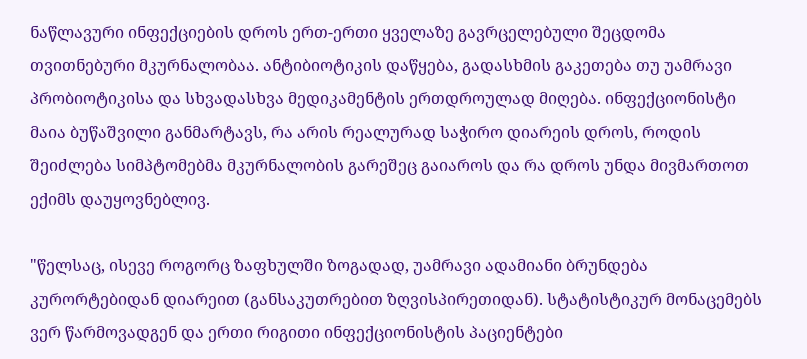ნაწლავური ინფექციების დროს ერთ-ერთი ყველაზე გავრცელებული შეცდომა თვითნებური მკურნალობაა. ანტიბიოტიკის დაწყება, გადასხმის გაკეთება თუ უამრავი პრობიოტიკისა და სხვადასხვა მედიკამენტის ერთდროულად მიღება. ინფექციონისტი მაია ბუწაშვილი განმარტავს, რა არის რეალურად საჭირო დიარეის დროს, როდის შეიძლება სიმპტომებმა მკურნალობის გარეშეც გაიაროს და რა დროს უნდა მივმართოთ ექიმს დაუყოვნებლივ.

"წელსაც, ისევე როგორც ზაფხულში ზოგადად, უამრავი ადამიანი ბრუნდება კურორტებიდან დიარეით (განსაკუთრებით ზღვისპირეთიდან). სტატისტიკურ მონაცემებს ვერ წარმოვადგენ და ერთი რიგითი ინფექციონისტის პაციენტები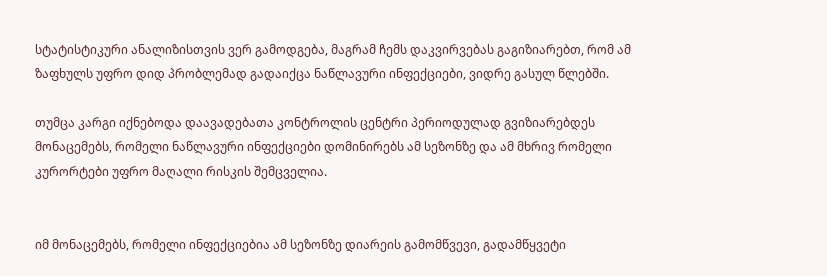სტატისტიკური ანალიზისთვის ვერ გამოდგება, მაგრამ ჩემს დაკვირვებას გაგიზიარებთ, რომ ამ ზაფხულს უფრო დიდ პრობლემად გადაიქცა ნაწლავური ინფექციები, ვიდრე გასულ წლებში.

თუმცა კარგი იქნებოდა დაავადებათა კონტროლის ცენტრი პერიოდულად გვიზიარებდეს მონაცემებს, რომელი ნაწლავური ინფექციები დომინირებს ამ სეზონზე და ამ მხრივ რომელი კურორტები უფრო მაღალი რისკის შემცველია.


იმ მონაცემებს, რომელი ინფექციებია ამ სეზონზე დიარეის გამომწვევი, გადამწყვეტი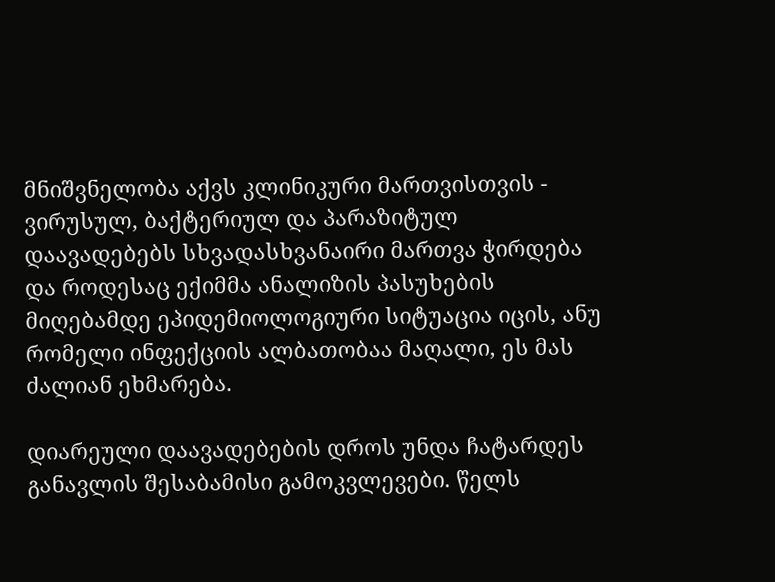მნიშვნელობა აქვს კლინიკური მართვისთვის - ვირუსულ, ბაქტერიულ და პარაზიტულ დაავადებებს სხვადასხვანაირი მართვა ჭირდება და როდესაც ექიმმა ანალიზის პასუხების მიღებამდე ეპიდემიოლოგიური სიტუაცია იცის, ანუ რომელი ინფექციის ალბათობაა მაღალი, ეს მას ძალიან ეხმარება.

დიარეული დაავადებების დროს უნდა ჩატარდეს განავლის შესაბამისი გამოკვლევები. წელს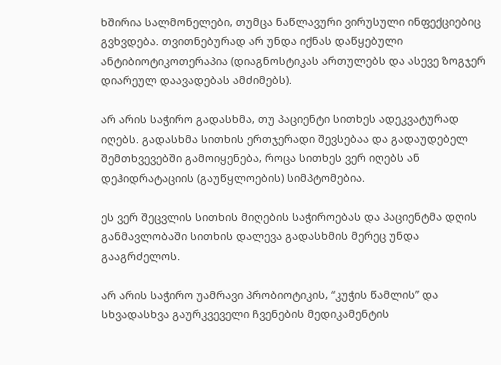ხშირია სალმონელები, თუმცა ნაწლავური ვირუსული ინფექციებიც გვხვდება. თვითნებურად არ უნდა იქნას დაწყებული ანტიბიოტიკოთერაპია (დიაგნოსტიკას ართულებს და ასევე ზოგჯერ დიარეულ დაავადებას ამძიმებს).

არ არის საჭირო გადასხმა, თუ პაციენტი სითხეს ადეკვატურად იღებს. გადასხმა სითხის ერთჯერადი შევსებაა და გადაუდებელ შემთხვევებში გამოიყენება, როცა სითხეს ვერ იღებს ან დეჰიდრატაციის (გაუწყლოების) სიმპტომებია.

ეს ვერ შეცვლის სითხის მიღების საჭიროებას და პაციენტმა დღის განმავლობაში სითხის დალევა გადასხმის მერეც უნდა გააგრძელოს.

არ არის საჭირო უამრავი პრობიოტიკის, “კუჭის წამლის” და სხვადასხვა გაურკვეველი ჩვენების მედიკამენტის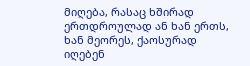მიღება, რასაც ხშირად ერთდროულად ან ხან ერთს, ხან მეორეს, ქაოსურად იღებენ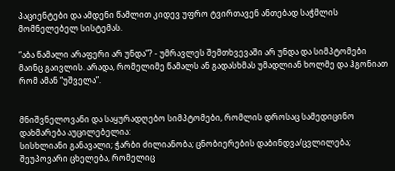პაციენტები და ამდენი წამლით კიდევ უფრო ტვირთავენ ანთებად საჭმლის მომნელებელ სისტემას.

“აბა წამალი არაფერი არ უნდა”? - უმრავლეს შემთხვევაში არ უნდა და სიმპტომები მაინც გაივლის. არადა, რომელიმე წამალს ან გადასხმას უმადლიან ხოლმე და ჰგონიათ რომ ამან “უშველა”.


მნიშვნელოვანი და საყურადღებო სიმპტომები, რომლის დროსაც სამედიცინო დახმარება აუცილებელია:
სისხლიანი განავალი; ჭარბი ძილიანობა; ცნობიერების დაბინდვა/ცვლილება; შეუპოვარი ცხელება, რომელიც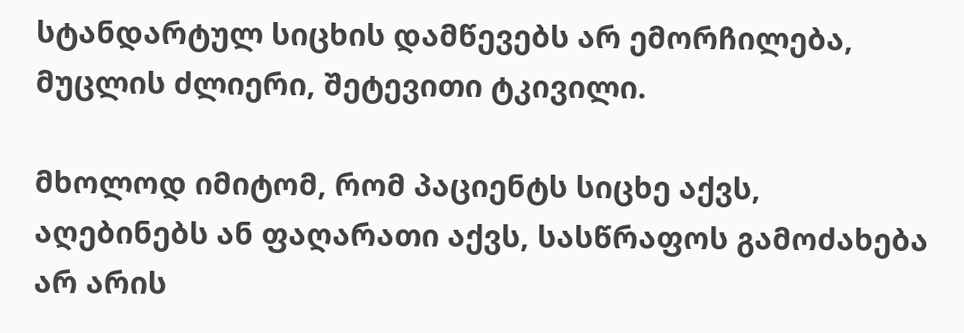სტანდარტულ სიცხის დამწევებს არ ემორჩილება, მუცლის ძლიერი, შეტევითი ტკივილი.

მხოლოდ იმიტომ, რომ პაციენტს სიცხე აქვს, აღებინებს ან ფაღარათი აქვს, სასწრაფოს გამოძახება არ არის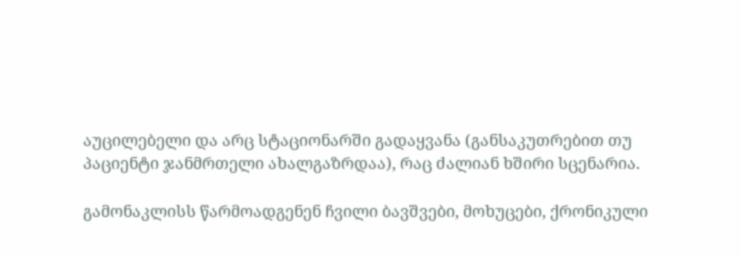აუცილებელი და არც სტაციონარში გადაყვანა (განსაკუთრებით თუ პაციენტი ჯანმრთელი ახალგაზრდაა), რაც ძალიან ხშირი სცენარია.

გამონაკლისს წარმოადგენენ ჩვილი ბავშვები, მოხუცები, ქრონიკული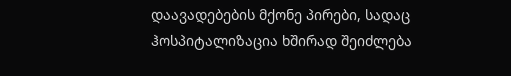დაავადებების მქონე პირები, სადაც ჰოსპიტალიზაცია ხშირად შეიძლება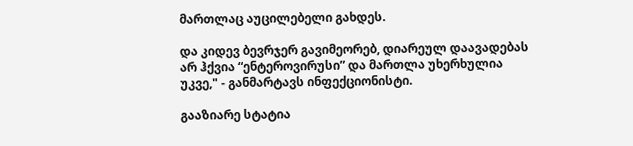მართლაც აუცილებელი გახდეს.

და კიდევ ბევრჯერ გავიმეორებ, დიარეულ დაავადებას არ ჰქვია “ენტეროვირუსი” და მართლა უხერხულია უკვე," - განმარტავს ინფექციონისტი.

გააზიარე სტატია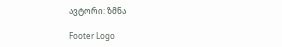ავტორი: ზმნა

Footer Logo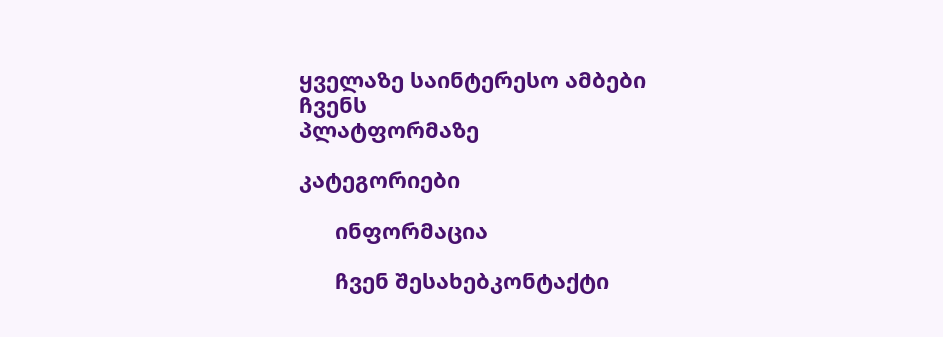ყველაზე საინტერესო ამბები ჩვენს
პლატფორმაზე

კატეგორიები

      ინფორმაცია

      ჩვენ შესახებკონტაქტი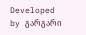Developed by გარგარი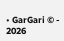• GarGari © - 2026